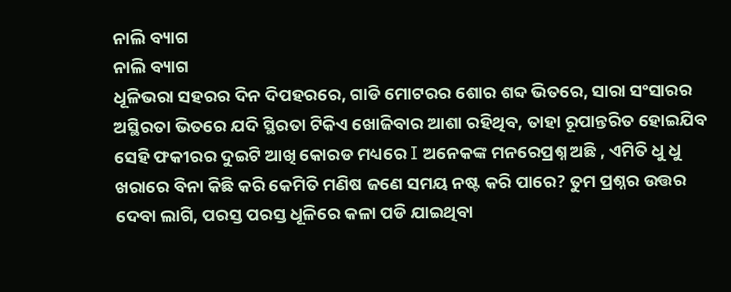ନାଲି ବ୍ୟାଗ
ନାଲି ବ୍ୟାଗ
ଧୂଳିଭରା ସହରର ଦିନ ଦିପହରରେ, ଗାଡି ମୋଟରର ଶୋର ଶବ୍ଦ ଭିତରେ, ସାରା ସଂସାରର ଅସ୍ଥିରତା ଭିତରେ ଯଦି ସ୍ଥିରତା ଟିକିଏ ଖୋଜିବାର ଆଶା ରହିଥିବ, ତାହା ରୂପାନ୍ତରିତ ହୋଇଯିବ ସେହି ଫକୀରର ଦୁଇଟି ଆଖି କୋରଡ ମଧ୍ୟରେ I ଅନେକଙ୍କ ମନରେପ୍ରଶ୍ନ ଅଛି , ଏମିତି ଧୁ ଧୁ ଖରାରେ ବିନା କିଛି କରି କେମିତି ମଣିଷ ଜଣେ ସମୟ ନଷ୍ଟ କରି ପାରେ? ତୁମ ପ୍ରଶ୍ନର ଉତ୍ତର ଦେବା ଲାଗି, ପରସ୍ତ ପରସ୍ତ ଧୂଳିରେ କଳା ପଡି ଯାଇଥିବା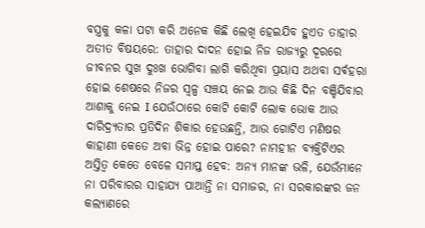ବସ୍ତ୍ରକୁ କଳା ପଟା କରି ଅନେକ କିଛି ଲେଖି ହେଇଯିବ ହୁଏତ ତାହାର ଅତୀତ ବିଷୟରେ: ତାହାର ଦାଦନ ହୋଇ ନିଜ ରାଜ୍ୟରୁ ଦୂରରେ ଜୀବନର ସୁଖ ଦୁଃଖ ଭୋଗିବା ଲାଗି କରିଥିବା ପ୍ରୟାସ ଅଥବା ସର୍ଵହରା ହୋଇ ଶେଷରେ ନିଜର ସ୍ଵଳ୍ପ ସଞ୍ଚୟ ନେଇ ଆଉ କିଛି ଦିନ ବଞ୍ଚିଯିବାର ଆଶାକୁ ନେଇ I ଯେଉଁଠାରେ କୋଟି କୋଟି ଲୋକ ଭୋକ ଆଉ ଦାରିଦ୍ର୍ୟତାର ପ୍ରତିଦିନ ଶିକାର ହେଉଛନ୍ତି, ଆଉ ଗୋଟିଏ ମଣିଷର କାହାଣୀ କେତେ ଅବା ଭିନ୍ନ ହୋଇ ପାରେ? ନାମହୀନ ବ୍ୟକ୍ତିଟିଏର ଅସ୍ତିତ୍ଵ କେତେ ବେଳେ ସମାପ୍ତ ହେବ: ଅନ୍ୟ ମାନଙ୍କ ଭଳି, ଯେଉଁମାନେ ନା ପରିବାରର ସାହାଯ୍ୟ ପାଆନ୍ତି ନା ସମାଜର, ନା ସରକାରଙ୍କର ଜନ କଲ୍ୟାଣରେ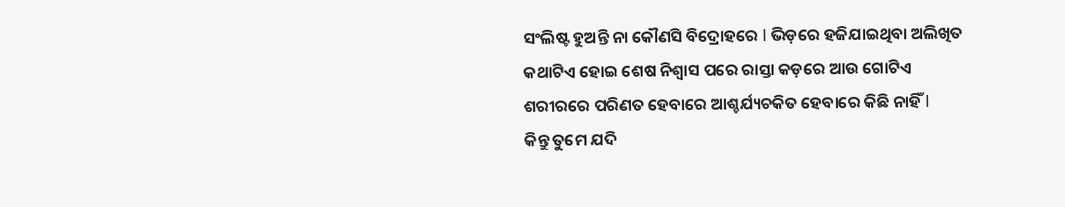ସଂଲିଷ୍ଟ ହୁଅନ୍ତି ନା କୌଣସି ବିଦ୍ରୋହରେ I ଭିଡ଼ରେ ହଜିଯାଇଥିବା ଅଲିଖିତ କଥାଟିଏ ହୋଇ ଶେଷ ନିଶ୍ଵାସ ପରେ ରାସ୍ତା କଡ଼ରେ ଆଉ ଗୋଟିଏ ଶରୀରରେ ପରିଣତ ହେବାରେ ଆଶ୍ଚର୍ଯ୍ୟଚକିତ ହେବାରେ କିଛି ନାହିଁ I
କିନ୍ତୁ ତୁମେ ଯଦି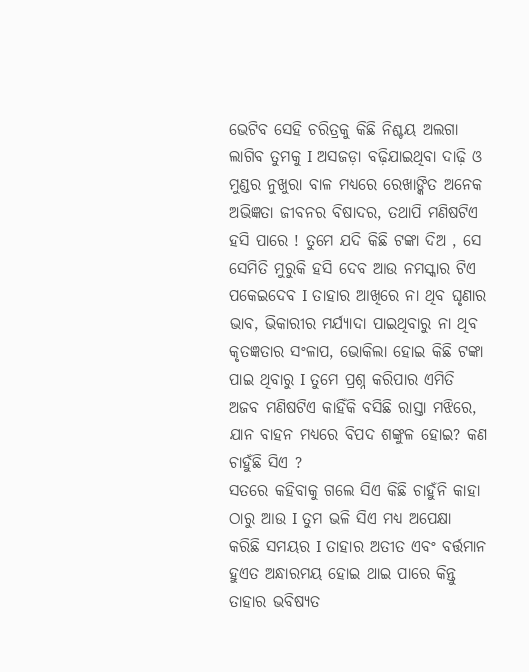ଭେଟିବ ସେହି ଚରିତ୍ରକୁ କିଛି ନିଶ୍ଚୟ ଅଲଗା ଲାଗିବ ତୁମକୁ I ଅସଜଡ଼ା ବଢ଼ିଯାଇଥିବା ଦାଢ଼ି ଓ ମୁଣ୍ଡର ନୁଖୁରା ବାଳ ମଧ୍ୟରେ ରେଖାଙ୍କିତ ଅନେକ ଅଭିଜ୍ଞତା ଜୀବନର ବିଷାଦର, ତଥାପି ମଣିଷଟିଏ ହସି ପାରେ ! ତୁମେ ଯଦି କିଛି ଟଙ୍କା ଦିଅ , ସେ ସେମିତି ମୁରୁକି ହସି ଦେବ ଆଉ ନମସ୍କାର ଟିଏ ପକେଇଦେବ I ତାହାର ଆଖିରେ ନା ଥିବ ଘୃଣାର ଭାବ, ଭିକାରୀର ମର୍ଯ୍ୟାଦା ପାଇଥିବାରୁ ନା ଥିବ କୃତଜ୍ଞତାର ସଂଳାପ, ଭୋକିଲା ହୋଇ କିଛି ଟଙ୍କା ପାଇ ଥିବାରୁ I ତୁମେ ପ୍ରଶ୍ନ କରିପାର ଏମିତି ଅଜବ ମଣିଷଟିଏ କାହିଁକି ବସିଛି ରାସ୍ତା ମଝିରେ, ଯାନ ବାହନ ମଧ୍ୟରେ ବିପଦ ଶଙ୍କୁଳ ହୋଇ? କଣ ଚାହୁଁଛି ସିଏ ?
ସତରେ କହିବାକୁ ଗଲେ ସିଏ କିଛି ଚାହୁଁନି କାହା ଠାରୁ ଆଉ I ତୁମ ଭଳି ସିଏ ମଧ୍ୟ ଅପେକ୍ଷା କରିଛି ସମୟର I ତାହାର ଅତୀତ ଏବଂ ବର୍ତ୍ତମାନ ହୁଏତ ଅନ୍ଧାରମୟ ହୋଇ ଥାଇ ପାରେ କିନ୍ତୁ ତାହାର ଭବିଷ୍ୟତ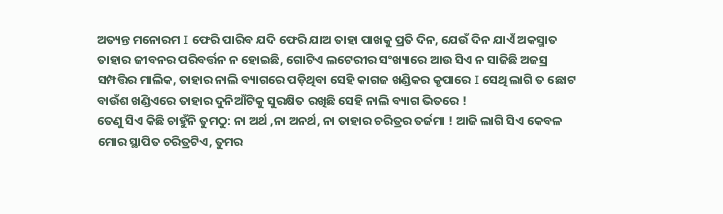ଅତ୍ୟନ୍ତ ମନୋରମ I ଫେରି ପାରିବ ଯଦି ଫେରି ଯାଅ ତାହା ପାଖକୁ ପ୍ରତି ଦିନ, ଯେଉଁ ଦିନ ଯାଏଁ ଅକସ୍ମାତ ତାହାର ଜୀବନର ପରିବର୍ତ୍ତନ ନ ହୋଇଛି, ଗୋଟିଏ ଲଟେରୀର ସଂଖ୍ୟାରେ ଆଉ ସିଏ ନ ସାଜିଛି ଅଜସ୍ର ସମ୍ପତ୍ତିର ମାଲିକ, ତାହାର ନାଲି ବ୍ୟାଗରେ ପଡ଼ିଥିବା ସେହି କାଗଜ ଖଣ୍ଡିକର କୃପାରେ I ସେଥି ଲାଗି ତ ଛୋଟ ବାଉଁଶ ଖଣ୍ଡିଏରେ ତାହାର ଦୁନିଆଁଟିକୁ ସୁରକ୍ଷିତ ରଖିଛି ସେହି ନାଲି ବ୍ୟାଗ ଭିତରେ !
ତେଣୁ ସିଏ କିଛି ଚାହୁଁନି ତୁମଠୁ: ନା ଅର୍ଥ ,ନା ଅନର୍ଥ, ନା ତାହାର ଚରିତ୍ରର ତର୍ଜମା ! ଆଜି ଲାଗି ସିଏ କେବଳ ମୋର ସ୍ଥାପିତ ଚରିତ୍ରଟିଏ, ତୁମର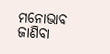ମନୋଭାବ ଜାଣିବା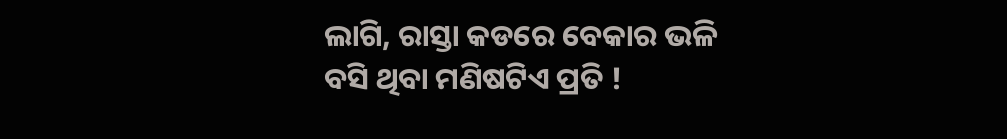ଲାଗି, ରାସ୍ତା କଡରେ ବେକାର ଭଳି ବସି ଥିବା ମଣିଷଟିଏ ପ୍ରତି !